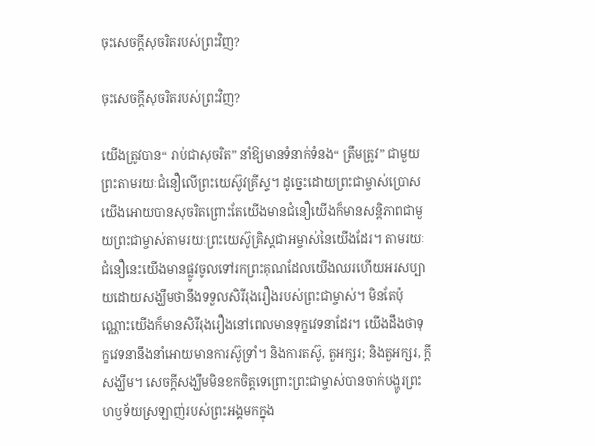ចុះសេចក្ដីសុចរិតរបស់ព្រះវិញ?

ចុះសេចក្ដីសុចរិតរបស់ព្រះវិញ?

យើងត្រូវបាន“ រាប់ជាសុចរិត” នាំឱ្យមានទំនាក់ទំនង“ ត្រឹមត្រូវ” ជាមួយព្រះតាមរយៈជំនឿលើព្រះយេស៊ូវគ្រីស្ទ។ ដូច្នេះដោយព្រះជាម្ចាស់ប្រោសយើងអោយបានសុចរិតព្រោះតែយើងមានជំនឿយើងក៏មានសន្ដិភាពជាមួយព្រះជាម្ចាស់តាមរយៈព្រះយេស៊ូគ្រិស្ដជាអម្ចាស់នៃយើងដែរ។ តាមរយៈជំនឿនេះយើងមានផ្លូវចូលទៅរកព្រះគុណដែលយើងឈរហើយអរសប្បាយដោយសង្ឃឹមថានឹងទទួលសិរីរុងរឿងរបស់ព្រះជាម្ចាស់។ មិនតែប៉ុណ្ណោះយើងក៏មានសិរីរុងរឿងនៅពេលមានទុក្ខវេទនាដែរ។ យើងដឹងថាទុក្ខវេទនានឹងនាំអោយមានការស៊ូទ្រាំ។ និងការតស៊ូ, តួអក្សរ; និងតួអក្សរ, ក្តីសង្ឃឹម។ សេចក្ដីសង្ឃឹមមិនខកចិត្ដទេព្រោះព្រះជាម្ចាស់បានចាក់បង្ហូរព្រះហឫទ័យស្រឡាញ់របស់ព្រះអង្គមកក្នុង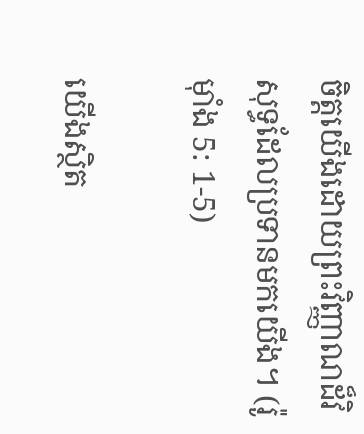ចិត្ដយើងដោយព្រះវិញ្ញាណដ៏វិសុទ្ធដែលប្រទានមកយើង។ (រ៉ូម៉ាំង 5: 1-5)

យើងស្ថិត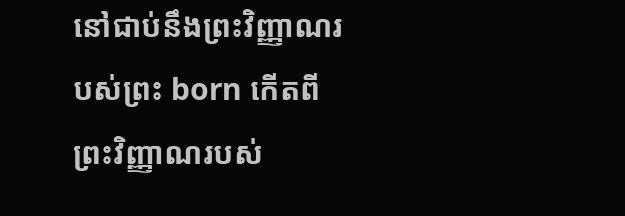នៅជាប់នឹងព្រះវិញ្ញាណរបស់ព្រះ born កើតពីព្រះវិញ្ញាណរបស់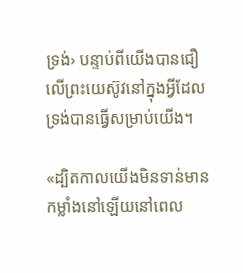ទ្រង់› បន្ទាប់ពីយើងបានជឿលើព្រះយេស៊ូវនៅក្នុងអ្វីដែលទ្រង់បានធ្វើសម្រាប់យើង។

«ដ្បិតកាលយើងមិនទាន់មានកម្លាំងនៅឡើយនៅពេល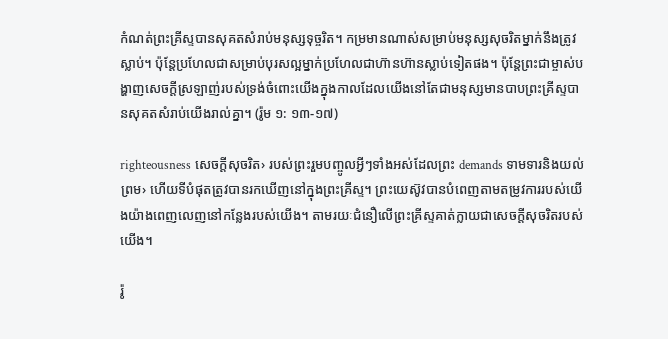កំណត់ព្រះគ្រីស្ទបានសុគតសំរាប់មនុស្សទុច្ចរិត។ កម្រមានណាស់សម្រាប់មនុស្សសុចរិតម្នាក់នឹងត្រូវស្លាប់។ ប៉ុន្តែប្រហែលជាសម្រាប់បុរសល្អម្នាក់ប្រហែលជាហ៊ានហ៊ានស្លាប់ទៀតផង។ ប៉ុន្តែព្រះជាម្ចាស់បង្ហាញសេចក្តីស្រឡាញ់របស់ទ្រង់ចំពោះយើងក្នុងកាលដែលយើងនៅតែជាមនុស្សមានបាបព្រះគ្រីស្ទបានសុគតសំរាប់យើងរាល់គ្នា។ (រ៉ូម ១: ១៣-១៧)

righteousness សេចក្ដីសុចរិត› របស់ព្រះរួមបញ្ចូលអ្វីៗទាំងអស់ដែលព្រះ demands ទាមទារនិងយល់ព្រម› ហើយទីបំផុតត្រូវបានរកឃើញនៅក្នុងព្រះគ្រីស្ទ។ ព្រះយេស៊ូវបានបំពេញតាមតម្រូវការរបស់យើងយ៉ាងពេញលេញនៅកន្លែងរបស់យើង។ តាមរយៈជំនឿលើព្រះគ្រីស្ទគាត់ក្លាយជាសេចក្តីសុចរិតរបស់យើង។

រ៉ូ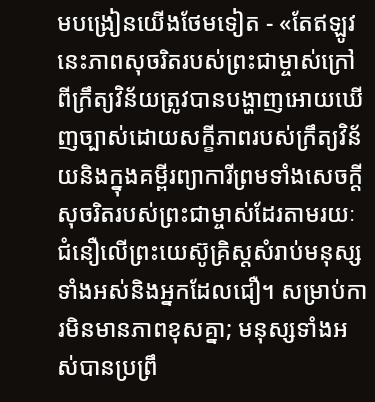មបង្រៀនយើងថែមទៀត - «តែឥឡូវនេះភាពសុចរិតរបស់ព្រះជាម្ចាស់ក្រៅពីក្រឹត្យវិន័យត្រូវបានបង្ហាញអោយឃើញច្បាស់ដោយសក្ខីភាពរបស់ក្រឹត្យវិន័យនិងក្នុងគម្ពីរព្យាការីព្រមទាំងសេចក្ដីសុចរិតរបស់ព្រះជាម្ចាស់ដែរតាមរយៈជំនឿលើព្រះយេស៊ូគ្រិស្ដសំរាប់មនុស្សទាំងអស់និងអ្នកដែលជឿ។ សម្រាប់ការមិនមានភាពខុសគ្នា; មនុស្សទាំងអស់បានប្រព្រឹ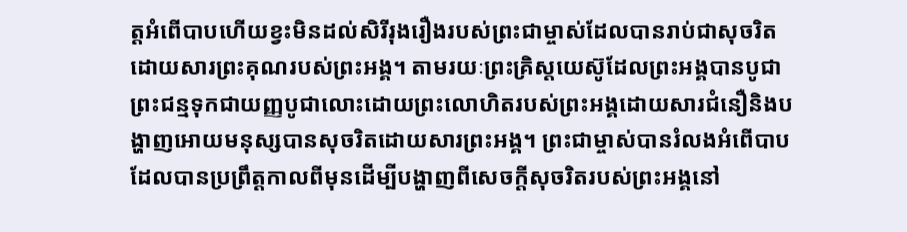ត្ដអំពើបាបហើយខ្វះមិនដល់សិរីរុងរឿងរបស់ព្រះជាម្ចាស់ដែលបានរាប់ជាសុចរិតដោយសារព្រះគុណរបស់ព្រះអង្គ។ តាមរយៈព្រះគ្រិស្ដយេស៊ូដែលព្រះអង្គបានបូជាព្រះជន្មទុកជាយញ្ញបូជាលោះដោយព្រះលោហិតរបស់ព្រះអង្គដោយសារជំនឿនិងបង្ហាញអោយមនុស្សបានសុចរិតដោយសារព្រះអង្គ។ ព្រះជាម្ចាស់បានរំលងអំពើបាបដែលបានប្រព្រឹត្ដកាលពីមុនដើម្បីបង្ហាញពីសេចក្ដីសុចរិតរបស់ព្រះអង្គនៅ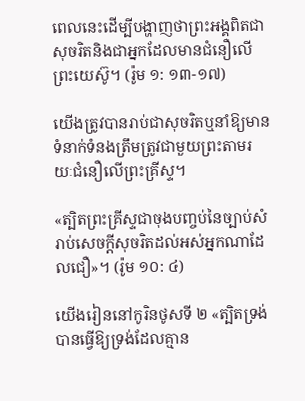ពេលនេះដើម្បីបង្ហាញថាព្រះអង្គពិតជាសុចរិតនិងជាអ្នកដែលមានជំនឿលើព្រះយេស៊ូ។ (រ៉ូម ១: ១៣-១៧)

យើងត្រូវបានរាប់ជាសុចរិតឬនាំឱ្យមានទំនាក់ទំនងត្រឹមត្រូវជាមួយព្រះតាមរយៈជំនឿលើព្រះគ្រីស្ទ។

«ត្បិតព្រះគ្រីស្ទជាចុងបញ្ចប់នៃច្បាប់សំរាប់សេចក្ដីសុចរិតដល់អស់អ្នកណាដែលជឿ»។ (រ៉ូម ១០: ៤)

យើងរៀននៅកូរិនថូសទី ២ «ត្បិតទ្រង់បានធ្វើឱ្យទ្រង់ដែលគ្មាន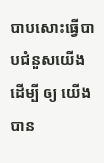បាបសោះធ្វើបាបជំនួសយើងដើម្បី ឲ្យ យើងបាន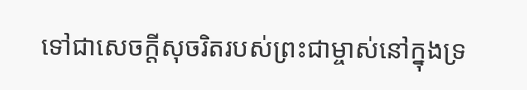ទៅជាសេចក្តីសុចរិតរបស់ព្រះជាម្ចាស់នៅក្នុងទ្រ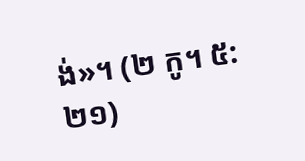ង់»។ (២ កូ។ ៥: ២១)